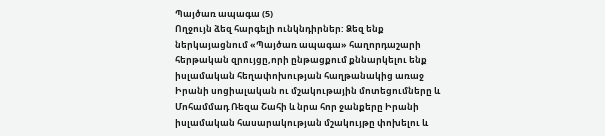Պայծառ ապագա (5)
Ողջույն ձեզ հարգելի ունկնդիրներ: Ձեզ ենք ներկայացնում «Պայծառ ապագա» հաղորդաշարի հերթական զրույցը,որի ընթացքում քննարկելու ենք իսլամական հեղափոխության հաղթանակից առաջ Իրանի սոցիալական ու մշակութային մոտեցումները և Մոհամմադ Ռեզա Շահի և նրա հոր ջանքերը Իրանի իսլամական հասարակության մշակույթը փոխելու և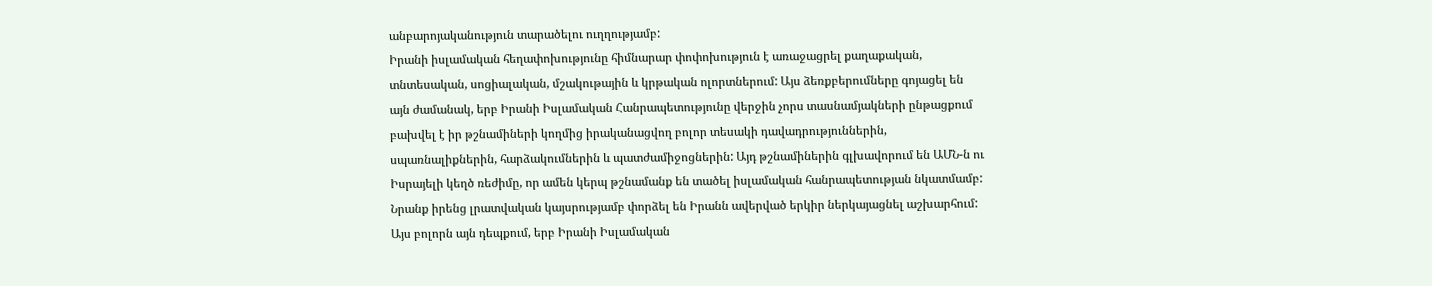անբարոյականություն տարածելու ուղղությամբ:
Իրանի իսլամական հեղափոխությունը հիմնարար փոփոխություն է առաջացրել քաղաքական, տնտեսական, սոցիալական, մշակութային և կրթական ոլորտներում: Այս ձեռքբերումները գոյացել են այն ժամանակ, երբ Իրանի Իսլամական Հանրապետությունը վերջին չորս տասնամյակների ընթացքում բախվել է իր թշնամիների կողմից իրականացվող բոլոր տեսակի դավադրություններին, սպառնալիքներին, հարձակումներին և պատժամիջոցներին: Այդ թշնամիներին գլխավորում են ԱՄՆ-ն ու Իսրայելի կեղծ ռեժիմը, որ ամեն կերպ թշնամանք են տածել իսլամական հանրապետության նկատմամբ: Նրանք իրենց լրատվական կայսրությամբ փորձել են Իրանն ավերված երկիր ներկայացնել աշխարհում:
Այս բոլորն այն դեպքում, երբ Իրանի Իսլամական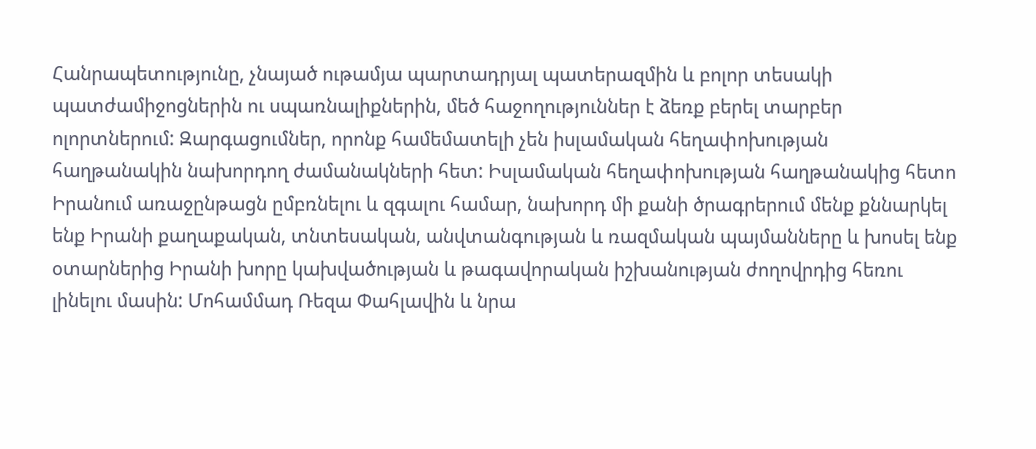Հանրապետությունը, չնայած ութամյա պարտադրյալ պատերազմին և բոլոր տեսակի պատժամիջոցներին ու սպառնալիքներին, մեծ հաջողություններ է ձեռք բերել տարբեր ոլորտներում: Զարգացումներ, որոնք համեմատելի չեն իսլամական հեղափոխության հաղթանակին նախորդող ժամանակների հետ: Իսլամական հեղափոխության հաղթանակից հետո Իրանում առաջընթացն ըմբռնելու և զգալու համար, նախորդ մի քանի ծրագրերում մենք քննարկել ենք Իրանի քաղաքական, տնտեսական, անվտանգության և ռազմական պայմանները և խոսել ենք օտարներից Իրանի խորը կախվածության և թագավորական իշխանության ժողովրդից հեռու լինելու մասին: Մոհամմադ Ռեզա Փահլավին և նրա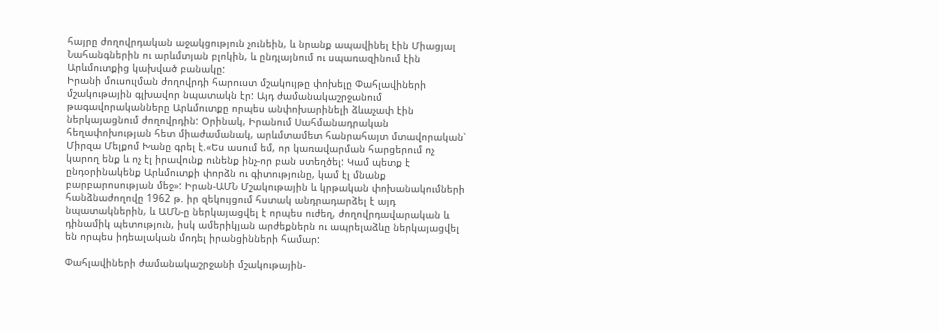հայրը ժողովրդական աջակցություն չունեին, և նրանք ապավինել էին Միացյալ Նահանգներին ու արևմտյան բլոկին, և ընդլայնում ու սպառազինում էին Արևմուտքից կախված բանակը:
Իրանի մուսուլման ժողովրդի հարուստ մշակույթը փոխելը Փահլավիների մշակութային գլխավոր նպատակն էր: Այդ ժամանակաշրջանում թագավորականները Արևմուտքը որպես անփոխարինելի ձևաչափ էին ներկայացնում ժողովրդին: Օրինակ, Իրանում Սահմանադրական հեղափոխության հետ միաժամանակ, արևմտամետ հանրահայտ մտավորական՝ Միրզա Մելքոմ Խանը գրել է.«Ես ասում եմ, որ կառավարման հարցերում ոչ կարող ենք և ոչ էլ իրավունք ունենք ինչ-որ բան ստեղծել: Կամ պետք է ընդօրինակենք Արևմուտքի փորձն ու գիտությունը, կամ էլ մնանք բարբարոսության մեջ»: Իրան-ԱՄՆ Մշակութային և կրթական փոխանակումների հանձնաժողովը 1962 թ. իր զեկույցում հստակ անդրադարձել է այդ նպատակներին, և ԱՄՆ-ը ներկայացվել է որպես ուժեղ, ժողովրդավարական և դինամիկ պետություն, իսկ ամերիկյան արժեքներն ու ապրելաձևը ներկայացվել են որպես իդեալական մոդել իրանցինների համար:

Փահլավիների ժամանակաշրջանի մշակութային-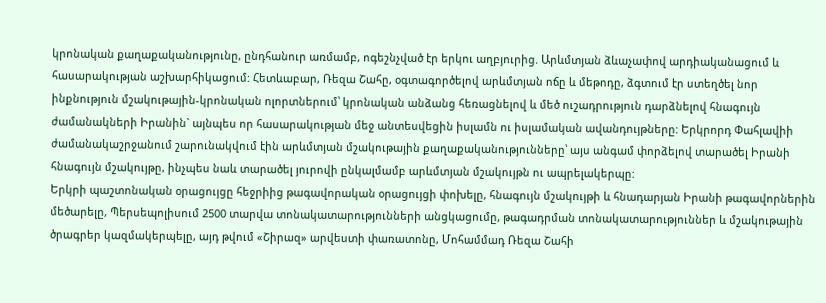կրոնական քաղաքականությունը, ընդհանուր առմամբ, ոգեշնչված էր երկու աղբյուրից. Արևմտյան ձևաչափով արդիականացում և հասարակության աշխարհիկացում: Հետևաբար, Ռեզա Շահը, օգտագործելով արևմտյան ոճը և մեթոդը, ձգտում էր ստեղծել նոր ինքնություն մշակութային-կրոնական ոլորտներում՝ կրոնական անձանց հեռացնելով և մեծ ուշադրություն դարձնելով հնագույն ժամանակների Իրանին` այնպես որ հասարակության մեջ անտեսվեցին իսլամն ու իսլամական ավանդույթները: Երկրորդ Փահլավիի ժամանակաշրջանում շարունակվում էին արևմտյան մշակութային քաղաքականությունները՝ այս անգամ փորձելով տարածել Իրանի հնագույն մշակույթը, ինչպես նաև տարածել յուրովի ընկալմամբ արևմտյան մշակույթն ու ապրելակերպը:
Երկրի պաշտոնական օրացույցը հեջրիից թագավորական օրացույցի փոխելը, հնագույն մշակույթի և հնադարյան Իրանի թագավորներին մեծարելը, Պերսեպոլիսում 2500 տարվա տոնակատարությունների անցկացումը, թագադրման տոնակատարություններ և մշակութային ծրագրեր կազմակերպելը, այդ թվում «Շիրազ» արվեստի փառատոնը, Մոհամմադ Ռեզա Շահի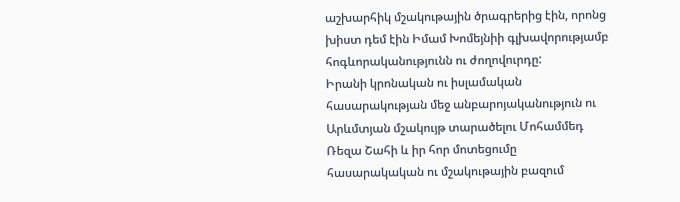աշխարհիկ մշակութային ծրագրերից էին, որոնց խիստ դեմ էին Իմամ Խոմեյնիի գլխավորությամբ հոգևորականությունն ու ժողովուրդը:
Իրանի կրոնական ու իսլամական հասարակության մեջ անբարոյականություն ու Արևմտյան մշակույթ տարածելու Մոհամմեդ Ռեզա Շահի և իր հոր մոտեցումը հասարակական ու մշակութային բազում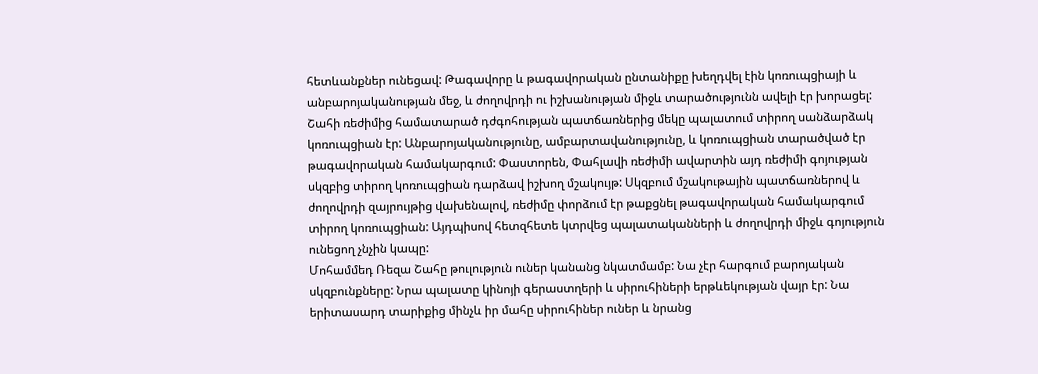հետևանքներ ունեցավ: Թագավորը և թագավորական ընտանիքը խեղդվել էին կոռուպցիայի և անբարոյականության մեջ, և ժողովրդի ու իշխանության միջև տարածությունն ավելի էր խորացել:
Շահի ռեժիմից համատարած դժգոհության պատճառներից մեկը պալատում տիրող սանձարձակ կոռուպցիան էր: Անբարոյականությունը, ամբարտավանությունը, և կոռուպցիան տարածված էր թագավորական համակարգում: Փաստորեն, Փահլավի ռեժիմի ավարտին այդ ռեժիմի գոյության սկզբից տիրող կոռուպցիան դարձավ իշխող մշակույթ: Սկզբում մշակութային պատճառներով և ժողովրդի զայրույթից վախենալով, ռեժիմը փորձում էր թաքցնել թագավորական համակարգում տիրող կոռուպցիան: Այդպիսով հետզհետե կտրվեց պալատականների և ժողովրդի միջև գոյություն ունեցող չնչին կապը:
Մոհամմեդ Ռեզա Շահը թուլություն ուներ կանանց նկատմամբ: Նա չէր հարգում բարոյական սկզբունքները: Նրա պալատը կինոյի գերաստղերի և սիրուհիների երթևեկության վայր էր: Նա երիտասարդ տարիքից մինչև իր մահը սիրուհիներ ուներ և նրանց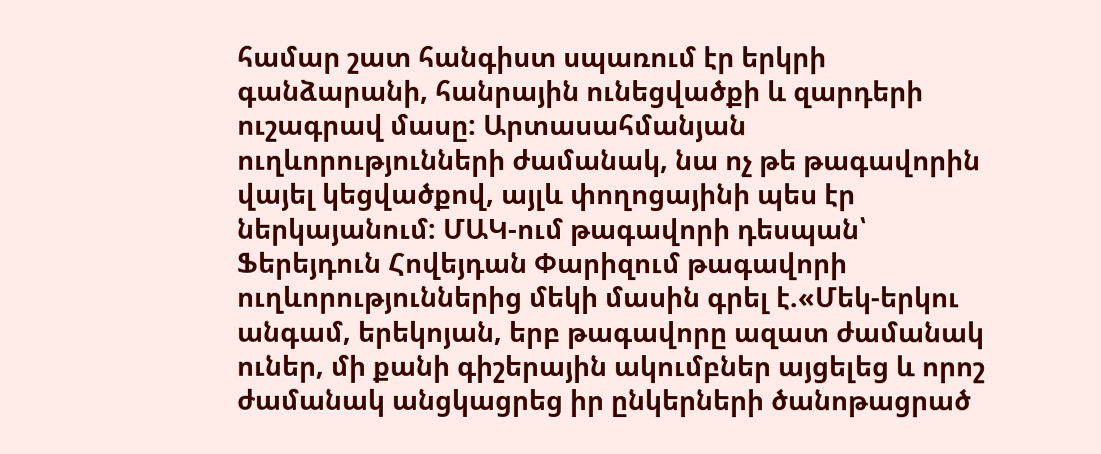համար շատ հանգիստ սպառում էր երկրի գանձարանի, հանրային ունեցվածքի և զարդերի ուշագրավ մասը: Արտասահմանյան ուղևորությունների ժամանակ, նա ոչ թե թագավորին վայել կեցվածքով, այլև փողոցայինի պես էր ներկայանում: ՄԱԿ-ում թագավորի դեսպան՝ Ֆերեյդուն Հովեյդան Փարիզում թագավորի ուղևորություններից մեկի մասին գրել է.«Մեկ-երկու անգամ, երեկոյան, երբ թագավորը ազատ ժամանակ ուներ, մի քանի գիշերային ակումբներ այցելեց և որոշ ժամանակ անցկացրեց իր ընկերների ծանոթացրած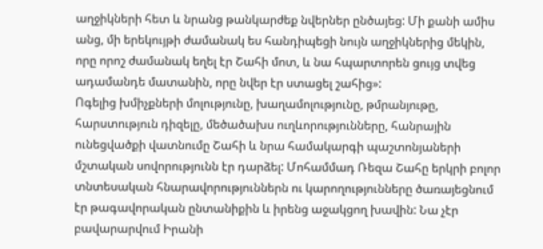աղջիկների հետ և նրանց թանկարժեք նվերներ ընծայեց: Մի քանի ամիս անց, մի երեկույթի ժամանակ ես հանդիպեցի նույն աղջիկներից մեկին, որը որոշ ժամանակ եղել էր Շահի մոտ, և նա հպարտորեն ցույց տվեց ադամանդե մատանին, որը նվեր էր ստացել շահից»:
Ոգելից խմիչքների մոլությունը, խաղամոլությունը, թմրանյութը, հարստություն դիզելը, մեծածախս ուղևորությունները, հանրային ունեցվածքի վատնումը Շահի և նրա համակարգի պաշտոնյաների մշտական սովորությունն էր դարձել: Մոհամմադ Ռեզա Շահը երկրի բոլոր տնտեսական հնարավորություններն ու կարողությունները ծառայեցնում էր թագավորական ընտանիքին և իրենց աջակցող խավին: Նա չէր բավարարվում Իրանի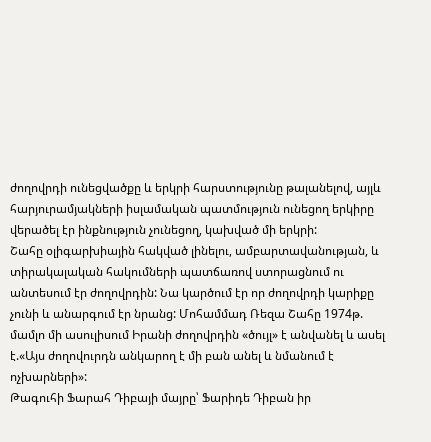ժողովրդի ունեցվածքը և երկրի հարստությունը թալանելով, այլև հարյուրամյակների իսլամական պատմություն ունեցող երկիրը վերածել էր ինքնություն չունեցող, կախված մի երկրի:
Շահը օլիգարխիային հակված լինելու, ամբարտավանության, և տիրակալական հակումների պատճառով ստորացնում ու անտեսում էր ժողովրդին: Նա կարծում էր որ ժողովրդի կարիքը չունի և անարգում էր նրանց: Մոհամմադ Ռեզա Շահը 1974թ. մամլո մի ասուլիսում Իրանի ժողովրդին «ծույլ» է անվանել և ասել է.«Այս ժողովուրդն անկարող է մի բան անել և նմանում է ոչխարների»:
Թագուհի Ֆարահ Դիբայի մայրը՝ Ֆարիդե Դիբան իր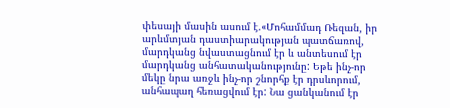փեսայի մասին ասում է.«Մոհամմադ Ռեզան, իր արևմտյան դաստիարակության պատճառով, մարդկանց նվաստացնում էր և անտեսում էր մարդկանց անհատականությունը: Եթե ինչ-որ մեկը նրա առջև ինչ-որ շնորհք էր դրսևորում, անհապաղ հեռացվում էր: Նա ցանկանում էր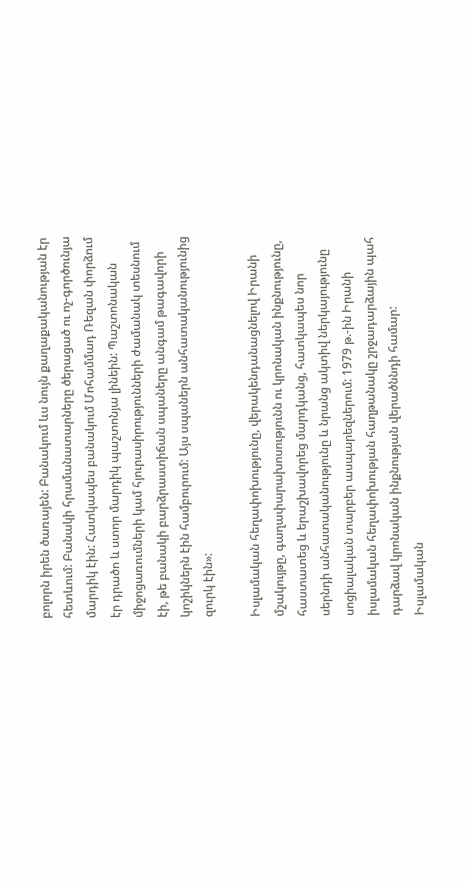բոլորն իրեն ծառայեն: Բանակում ևս նույն քաղաքականության էր հետևում: Բանակի հրամանատարները ծերացած ու ոչ-գործունյա մարդիկ էին: Հատկապես բանակում Մոհամմադ Ռեզան փորձում էր դրածո և ստոր մարդիկ պաշտոնյա լինեին: Պաշտոնական միջոցառումների կամ հյուրասիրությունների ժամանակ տեսնում էի, թե բանակի բարձրաստիճան սպաները անգամ թագավորի կոշիկներն էին համբուրում: Այս սպաներն անհատականությունից զուրկ էին»:

Իսլամական հեղափոխությունը, վերակենդանացնելով Իրանի մշակույթը, գաղափարախոսությունն ու կրոնական ինքնությունը, հաստատեց և երաշխավորեց մարդկանց, հատկապես նոր սերնդի անհատականությունը և նրանց ակտիվ ներկայությունը սոցիալական տարբեր ասպարեզներում: 1979 թ.-ին Իրանի իսլամական հեղափոխության հաղթանակը շրջադարձային պահ դարձավ կրոնական ինքնության վերածննդի համար: Իսլամական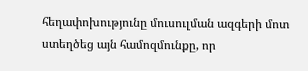հեղափոխությունը մուսուլման ազգերի մոտ ստեղծեց այն համոզմունքը, որ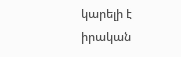կարելի է իրական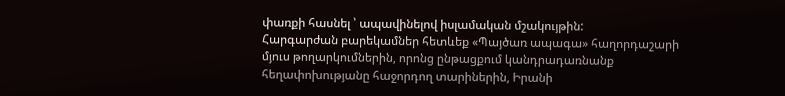փառքի հասնել ՝ ապավինելով իսլամական մշակույթին:
Հարգարժան բարեկամներ հետևեք «Պայծառ ապագա» հաղորդաշարի մյուս թողարկումներին, որոնց ընթացքում կանդրադառնանք հեղափոխությանը հաջորդող տարիներին, Իրանի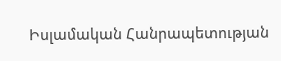Իսլամական Հանրապետության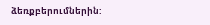ձեռքբերումներին: